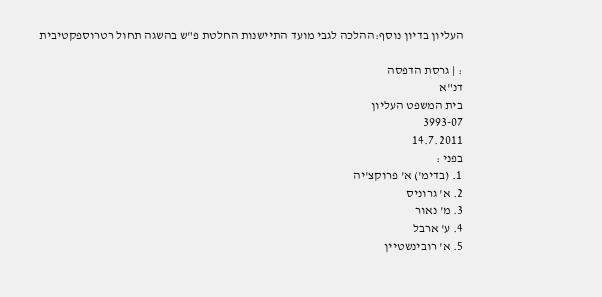העליון בדיון נוסף:ההלכה לגבי מועד התיישנות החלטת פ"ש בהשגה תחול רטרוספקטיבית

: | גרסת הדפסה
דנ"א
בית המשפט העליון
3993-07
14.7.2011
בפני :
1. (בדימ') א' פרוקצ'יה
2. א' גרוניס
3. מ' נאור
4. ע' ארבל
5. א' רובינשטיין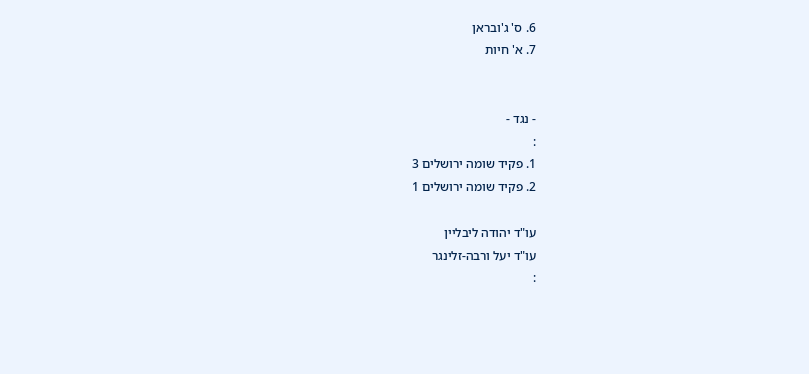6. ס' ג'ובראן
7. א' חיות


- נגד -
:
1. פקיד שומה ירושלים 3
2. פקיד שומה ירושלים 1

עו"ד יהודה ליבליין
עו"ד יעל ורבה-זלינגר
: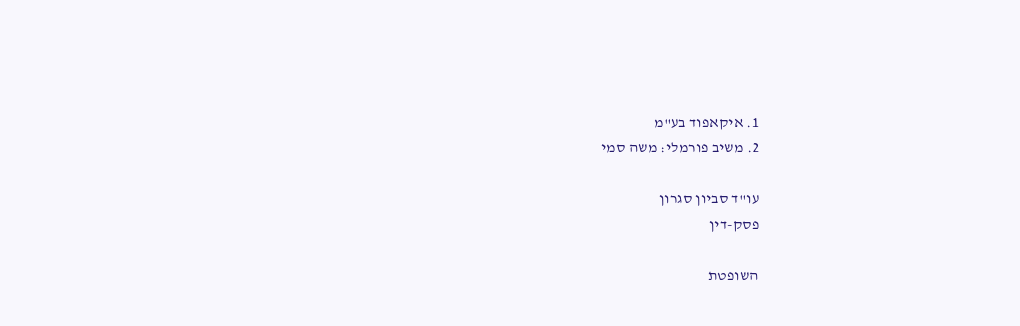1. איקאפוד בע"מ
2. משיב פורמלי: משה סמי

עו"ד סביון סגרון
פסק-דין

השופטת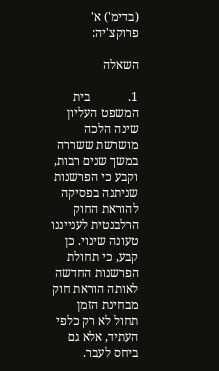(בדימ') א' פרוקצ'יה:

השאלה

1.            בית המשפט העליון שינה הלכה מושרשת ששררה במשך שנים רבות, וקבע כי הפרשנות שניתנה בפסיקה להוראת החוק הרלבנטית לענייננו טעונה שינוי. כן קבע, כי תחולת הפרשנות החדשה לאותה הוראת חוק מבחינת הזמן תחול לא רק כלפי העתיד, אלא גם ביחס לעבר.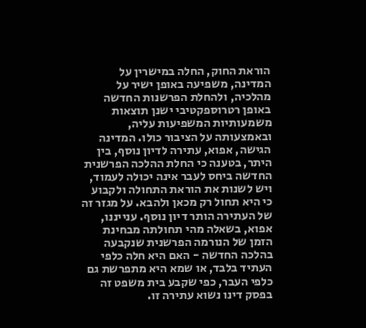הוראת החוק, החלה במישרין על המדינה, משפיעה באופן ישיר על מהלכיה, ולהחלת הפרשנות החדשה באופן רטרוספקטיבי ישנן תוצאות משמעותיות המשפיעות עליה, ובאמצעותה על הציבור כולו. המדינה הגישה, אפוא, עתירה לדיון נוסף, בין היתר, בטענה כי החלת ההלכה הפרשנית החדשה ביחס לעבר אינה יכולה לעמוד, ויש לשנות את הוראת התחולה ולקבוע כי היא תחול רק מכאן ולהבא. על מגזר זה של העתירה הותר דיון נוסף. ענייננו, אפוא, בשאלה מהי תחולתה מבחינת הזמן של הנורמה הפרשנית שנקבעה בהלכה החדשה - האם היא חלה כלפי העתיד בלבד, או שמא היא מתפרשת גם כלפי העבר, כפי שקבע בית משפט זה בפסק דינו נשוא עתירה זו.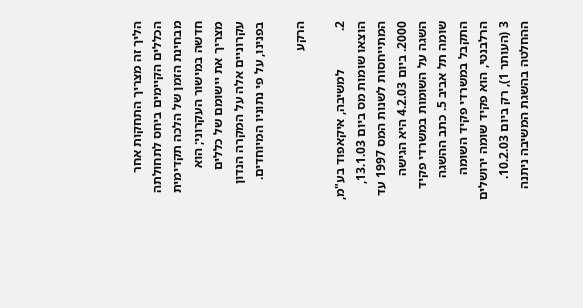הליך זה מצריך התחקות אחר הכללים הקיימים ביחס לתחולתה מבחינת הזמן של הלכה תקדימית חדשה במישור העקרוני; הוא מצריך את יישומם של כללים עקרוניים אלה על המקרה הנדון בפנינו, על פי נתוניו המיוחדים.

הרקע

2.            למשיבה, איקאפוד בע"מ, הוצאו שומות מס ביום 13.1.03, המתייחסות לשנות המס 1997 עד 2000. ביום 4.2.03 היא הגישה השגה על השומות במשרדי פקיד שומה תל אביב 5. כתב ההשגה התקבל במשרדי פקיד השומה הרלבנטי, הוא פקיד שומה ירושלים 3 (העותר 1), רק ביום 10.2.03. ההחלטה בהשגת המשיבה ניתנה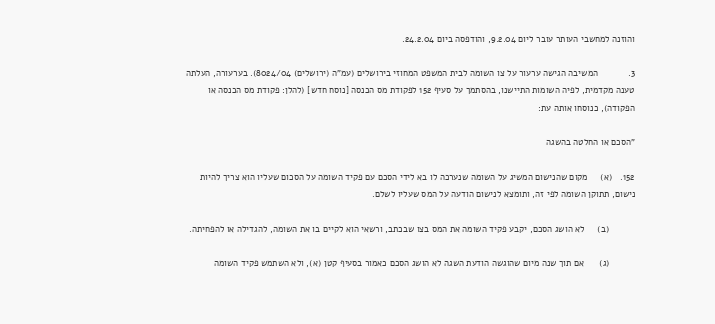והוזנה למחשבי העותר עובר ליום 9.2.04, והודפסה ביום 24.2.04.

3.            המשיבה הגישה ערעור על צו השומה לבית המשפט המחוזי בירושלים (עמ"ה (ירושלים) 8024/04). בערעורה, העלתה טענה מקדמית, לפיה השומות התיישנו, בהסתמך על סעיף 152 לפקודת מס הכנסה [נוסח חדש] (להלן: פקודת מס הכנסה או הפקודה), כנוסחו אותה עת:

"הסכם או החלטה בהשגה

152.   (א)     מקום שהנישום המשיג על השומה שנערכה לו בא לידי הסכם עם פקיד השומה על הסכום שעליו הוא צריך להיות נישום, תתוקן השומה לפי זה, ותומצא לנישום הודעה על המס שעליו לשלם.

          (ב)     לא הושג הסכם, יקבע פקיד השומה את המס בצו שבכתב, ורשאי הוא לקיים בו את השומה, להגדילה או להפחיתה.

          (ג)      אם תוך שנה מיום שהוגשה הודעת השגה לא הושג הסכם כאמור בסעיף קטן (א), ולא השתמש פקיד השומה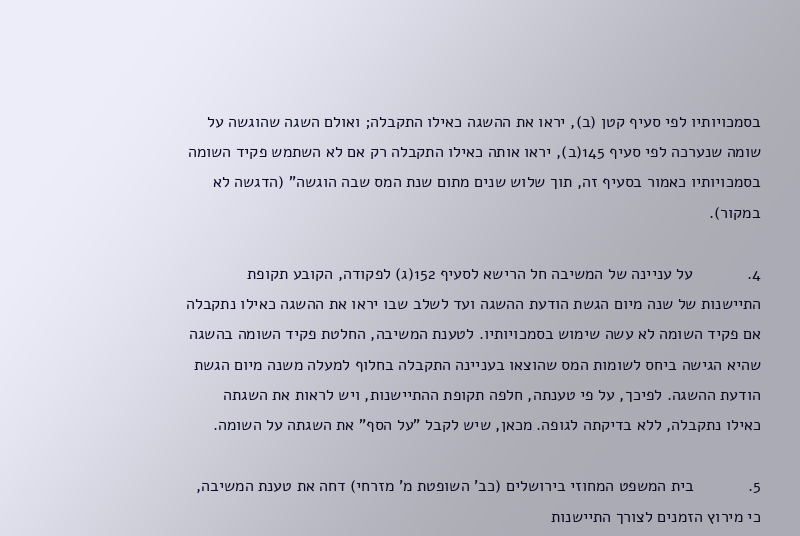בסמכויותיו לפי סעיף קטן (ב), יראו את ההשגה כאילו התקבלה; ואולם השגה שהוגשה על שומה שנערכה לפי סעיף 145(ב), יראו אותה כאילו התקבלה רק אם לא השתמש פקיד השומה בסמכויותיו כאמור בסעיף זה, תוך שלוש שנים מתום שנת המס שבה הוגשה" (הדגשה לא במקור).

4.            על עניינה של המשיבה חל הרישא לסעיף 152(ג) לפקודה, הקובע תקופת התיישנות של שנה מיום הגשת הודעת ההשגה ועד לשלב שבו יראו את ההשגה כאילו נתקבלה אם פקיד השומה לא עשה שימוש בסמכויותיו. לטענת המשיבה, החלטת פקיד השומה בהשגה שהיא הגישה ביחס לשומות המס שהוצאו בעניינה התקבלה בחלוף למעלה משנה מיום הגשת הודעת ההשגה. לפיכך, על פי טענתה, חלפה תקופת ההתיישנות, ויש לראות את השגתה כאילו נתקבלה, ללא בדיקתה לגופה. מכאן, שיש לקבל "על הסף" את השגתה על השומה.

5.            בית המשפט המחוזי בירושלים (כב' השופטת מ' מזרחי) דחה את טענת המשיבה, כי מירוץ הזמנים לצורך התיישנות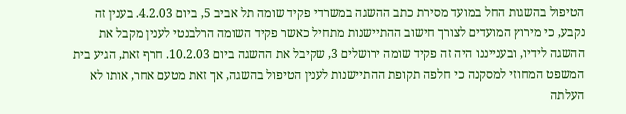הטיפול בהשגות החל במועד מסירת כתב ההשגה במשרדי פקיד שומה תל אביב 5, ביום 4.2.03. בענין זה נקבע, כי מירוץ המועדים לצורך חישוב ההתיישנות מתחיל כאשר פקיד השומה הרלבנטי לענין מקבל את ההשגה לידיו, ובענייננו היה זה פקיד שומה ירושלים 3, שקיבל את ההשגה ביום 10.2.03. חרף זאת, הגיע בית המשפט המחוזי למסקנה כי חלפה תקופת ההתיישנות לענין הטיפול בהשגה, אך זאת מטעם אחר, אותו לא העלתה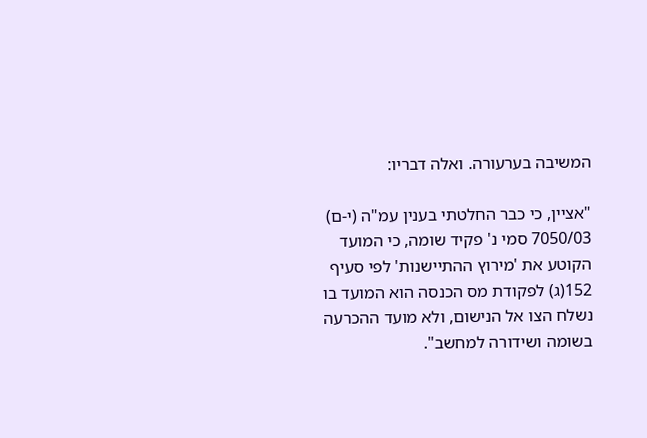המשיבה בערעורה. ואלה דבריו:

"אציין, כי כבר החלטתי בענין עמ"ה (י-ם) 7050/03 סמי נ' פקיד שומה, כי המועד הקוטע את 'מירוץ ההתיישנות' לפי סעיף 152(ג) לפקודת מס הכנסה הוא המועד בו נשלח הצו אל הנישום, ולא מועד ההכרעה בשומה ושידורה למחשב".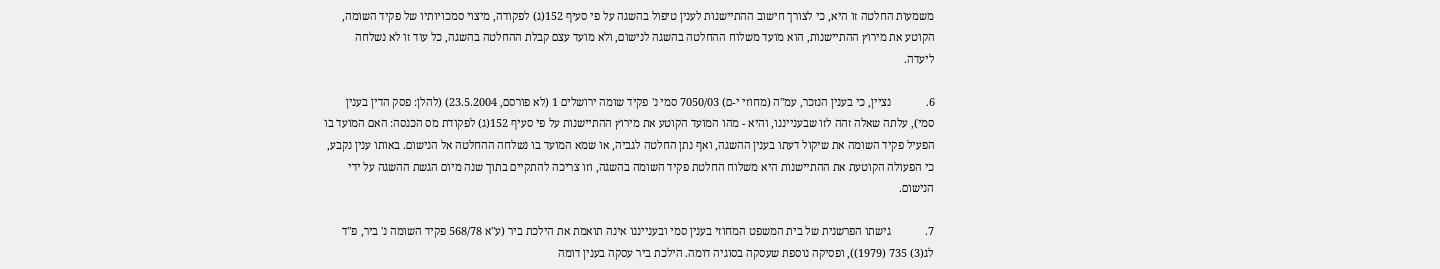משמעות החלטה זו היא, כי לצורך חישוב ההתיישנות לענין טיפול בהשגה על פי סעיף 152(ג) לפקודה, מיצוי סמכויותיו של פקיד השומה, הקוטע את מירוץ ההתיישנות, הוא מועד משלוח ההחלטה בהשגה לנישום, ולא מועד עצם קבלת ההחלטה בהשגה, כל עוד זו לא נשלחה ליעדה.

6.            נציין, כי בענין הנזכר, עמ"ה (מחוזי י-ם) 7050/03 סמי נ' פקיד שומה ירושלים 1 (לא פורסם, 23.5.2004) (להלן: פסק הדין בענין סמי), עלתה שאלה זהה לזו שבענייננו, והיא - מהו המועד הקוטע את מירוץ ההתיישנות על פי סעיף 152(ג) לפקודת מס הכנסה: האם המועד בו הפעיל פקיד השומה את שיקול דעתו בענין ההשגה, ואף נתן החלטה לגביה, או שמא המועד בו נשלחה ההחלטה אל הנישום. באותו ענין נקבע, כי הפעולה הקוטעת את ההתיישנות היא משלוח החלטת פקיד השומה בהשגה, וזו צריכה להתקיים בתוך שנה מיום הגשת ההשגה על ידי הנישום.

7.            גישתו הפרשנית של בית המשפט המחוזי בענין סמי ובענייננו אינה תואמת את הילכת ביר (ע"א 568/78 פקיד השומה נ' ביר, פ"ד לג(3) 735 (1979)), ופסיקה נוספת שעסקה בסוגיה דומה. הילכת ביר עסקה בענין דומה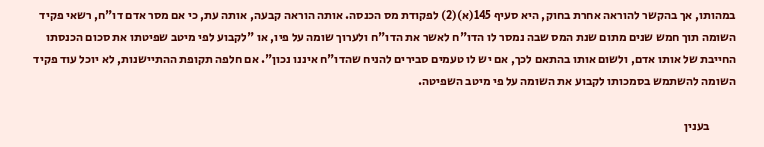במהותו, אך בהקשר להוראה אחרת בחוק, היא סעיף 145(א)(2) לפקודת מס הכנסה. אותה הוראה קבעה, אותה עת, כי אם מסר אדם דו"ח, רשאי פקיד השומה תוך חמש שנים מתום שנת המס שבה נמסר לו הדו"ח לאשר את הדו"ח ולערוך שומה על פיו, או "לקבוע לפי מיטב שפיטתו את סכום הכנסתו החייבת של אותו אדם, ולשום אותו בהתאם לכך, אם יש לו טעמים סבירים להניח שהדו"ח איננו נכון". אם חלפה תקופת ההתיישנות, לא יוכל עוד פקיד השומה להשתמש בסמכותו לקבוע את השומה על פי מיטב השפיטה.

           בענין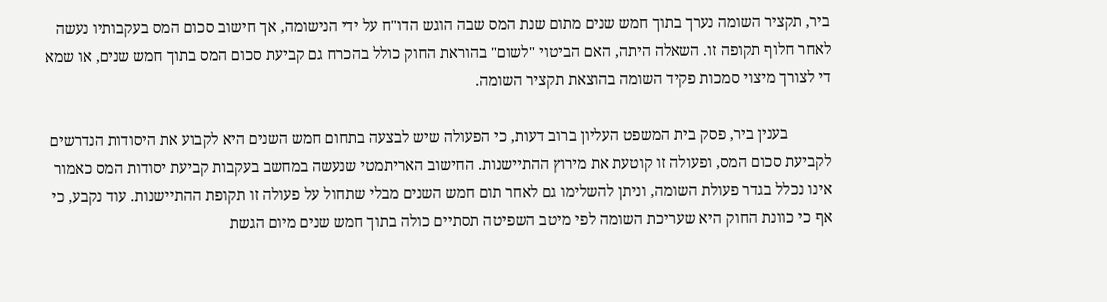ביר, תקציר השומה נערך בתוך חמש שנים מתום שנת המס שבה הוגש הדו"ח על ידי הנישומה, אך חישוב סכום המס בעקבותיו נעשה לאחר חלוף תקופה זו. השאלה היתה, האם הביטוי "לשום" בהוראת החוק כולל בהכרח גם קביעת סכום המס בתוך חמש שנים, או שמא די לצורך מיצוי סמכות פקיד השומה בהוצאת תקציר השומה.

           בענין ביר, פסק בית המשפט העליון ברוב דעות, כי הפעולה שיש לבצעה בתחום חמש השנים היא לקבוע את היסודות הנדרשים לקביעת סכום המס, ופעולה זו קוטעת את מירוץ ההתיישנות. החישוב האריתמטי שנעשה במחשב בעקבות קביעת יסודות המס כאמור אינו נכלל בגדר פעולת השומה, וניתן להשלימו גם לאחר תום חמש השנים מבלי שתחול על פעולה זו תקופת ההתיישנות. עוד נקבע, כי אף כי כוונת החוק היא שעריכת השומה לפי מיטב השפיטה תסתיים כולה בתוך חמש שנים מיום הגשת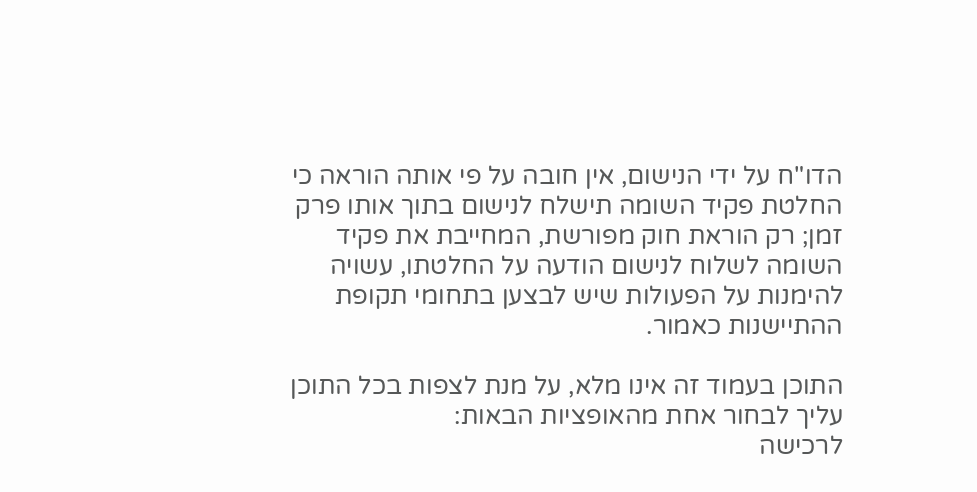הדו"ח על ידי הנישום, אין חובה על פי אותה הוראה כי החלטת פקיד השומה תישלח לנישום בתוך אותו פרק זמן; רק הוראת חוק מפורשת, המחייבת את פקיד השומה לשלוח לנישום הודעה על החלטתו, עשויה להימנות על הפעולות שיש לבצען בתחומי תקופת ההתיישנות כאמור.

התוכן בעמוד זה אינו מלא, על מנת לצפות בכל התוכן עליך לבחור אחת מהאופציות הבאות:
לרכישה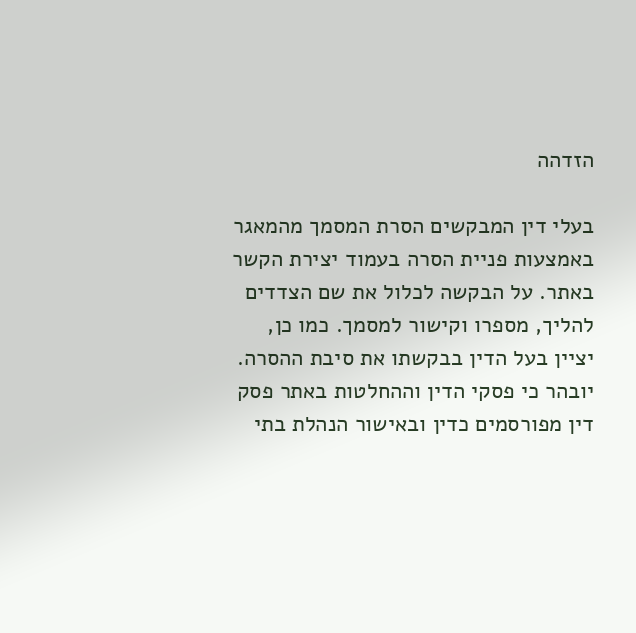הזדהה

בעלי דין המבקשים הסרת המסמך מהמאגר באמצעות פניית הסרה בעמוד יצירת הקשר באתר. על הבקשה לכלול את שם הצדדים להליך, מספרו וקישור למסמך. כמו כן, יציין בעל הדין בבקשתו את סיבת ההסרה. יובהר כי פסקי הדין וההחלטות באתר פסק דין מפורסמים כדין ובאישור הנהלת בתי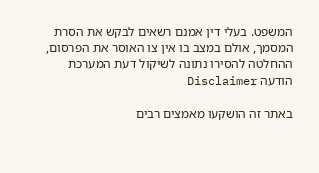המשפט. בעלי דין אמנם רשאים לבקש את הסרת המסמך, אולם במצב בו אין צו האוסר את הפרסום, ההחלטה להסירו נתונה לשיקול דעת המערכת
הודעה Disclaimer

באתר זה הושקעו מאמצים רבים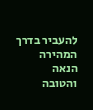להעביר בדרך המהירה הנאה והטובה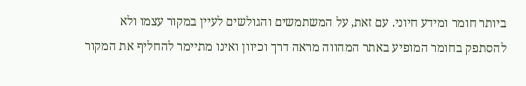ביותר חומר ומידע חיוני. עם זאת, על המשתמשים והגולשים לעיין במקור עצמו ולא להסתפק בחומר המופיע באתר המהווה מראה דרך וכיוון ואינו מתיימר להחליף את המקור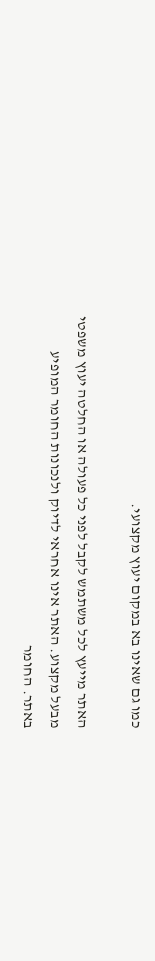כמו גם שאינו בא במקום יעוץ מקצועי.

האתר מייעץ לכל משתמש לקבל לפני כל פעולה או החלטה יעוץ משפטי מבעל מקצוע. האתר אינו אחראי לדיוק ולנכונות החומר המופיע באתר. החומר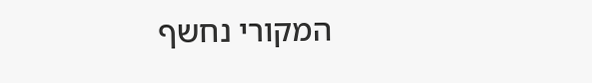המקורי נחשף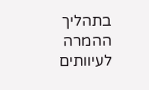בתהליך ההמרה לעיוותים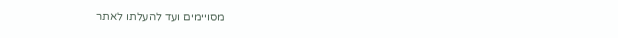מסויימים ועד להעלתו לאתר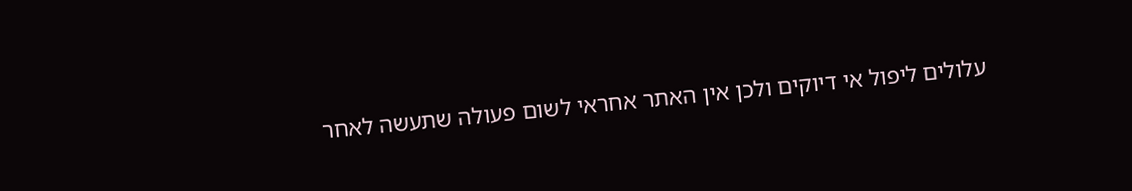עלולים ליפול אי דיוקים ולכן אין האתר אחראי לשום פעולה שתעשה לאחר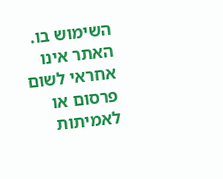השימוש בו. האתר אינו אחראי לשום פרסום או לאמיתות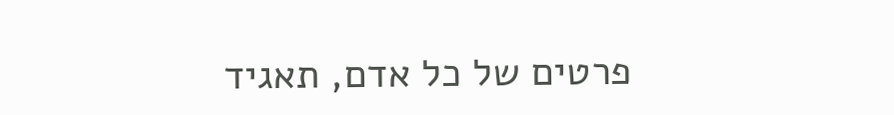פרטים של כל אדם, תאגיד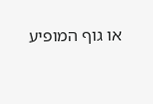או גוף המופיע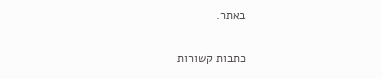באתר.


כתבות קשורות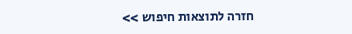חזרה לתוצאות חיפוש >>